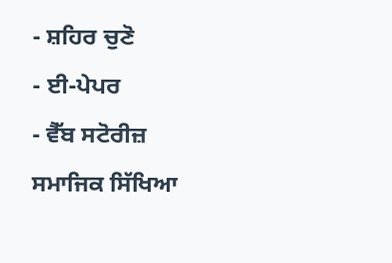- ਸ਼ਹਿਰ ਚੁਣੋ
- ਈ-ਪੇਪਰ
- ਵੈੱਬ ਸਟੋਰੀਜ਼
ਸਮਾਜਿਕ ਸਿੱਖਿਆ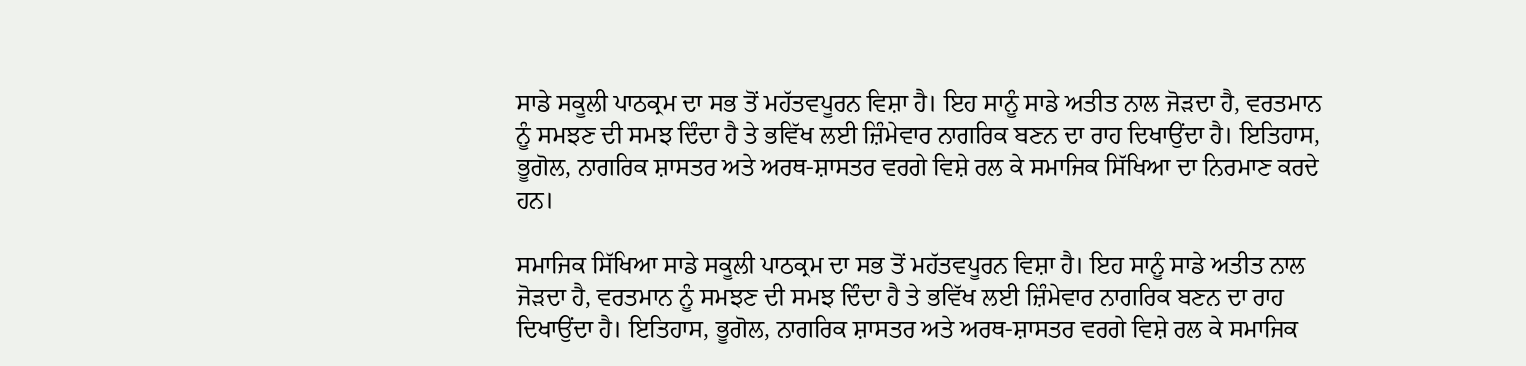ਸਾਡੇ ਸਕੂਲੀ ਪਾਠਕ੍ਰਮ ਦਾ ਸਭ ਤੋਂ ਮਹੱਤਵਪੂਰਨ ਵਿਸ਼ਾ ਹੈ। ਇਹ ਸਾਨੂੰ ਸਾਡੇ ਅਤੀਤ ਨਾਲ ਜੋੜਦਾ ਹੈ, ਵਰਤਮਾਨ ਨੂੰ ਸਮਝਣ ਦੀ ਸਮਝ ਦਿੰਦਾ ਹੈ ਤੇ ਭਵਿੱਖ ਲਈ ਜ਼ਿੰਮੇਵਾਰ ਨਾਗਰਿਕ ਬਣਨ ਦਾ ਰਾਹ ਦਿਖਾਉਂਦਾ ਹੈ। ਇਤਿਹਾਸ, ਭੂਗੋਲ, ਨਾਗਰਿਕ ਸ਼ਾਸਤਰ ਅਤੇ ਅਰਥ-ਸ਼ਾਸਤਰ ਵਰਗੇ ਵਿਸ਼ੇ ਰਲ ਕੇ ਸਮਾਜਿਕ ਸਿੱਖਿਆ ਦਾ ਨਿਰਮਾਣ ਕਰਦੇ ਹਨ।

ਸਮਾਜਿਕ ਸਿੱਖਿਆ ਸਾਡੇ ਸਕੂਲੀ ਪਾਠਕ੍ਰਮ ਦਾ ਸਭ ਤੋਂ ਮਹੱਤਵਪੂਰਨ ਵਿਸ਼ਾ ਹੈ। ਇਹ ਸਾਨੂੰ ਸਾਡੇ ਅਤੀਤ ਨਾਲ ਜੋੜਦਾ ਹੈ, ਵਰਤਮਾਨ ਨੂੰ ਸਮਝਣ ਦੀ ਸਮਝ ਦਿੰਦਾ ਹੈ ਤੇ ਭਵਿੱਖ ਲਈ ਜ਼ਿੰਮੇਵਾਰ ਨਾਗਰਿਕ ਬਣਨ ਦਾ ਰਾਹ ਦਿਖਾਉਂਦਾ ਹੈ। ਇਤਿਹਾਸ, ਭੂਗੋਲ, ਨਾਗਰਿਕ ਸ਼ਾਸਤਰ ਅਤੇ ਅਰਥ-ਸ਼ਾਸਤਰ ਵਰਗੇ ਵਿਸ਼ੇ ਰਲ ਕੇ ਸਮਾਜਿਕ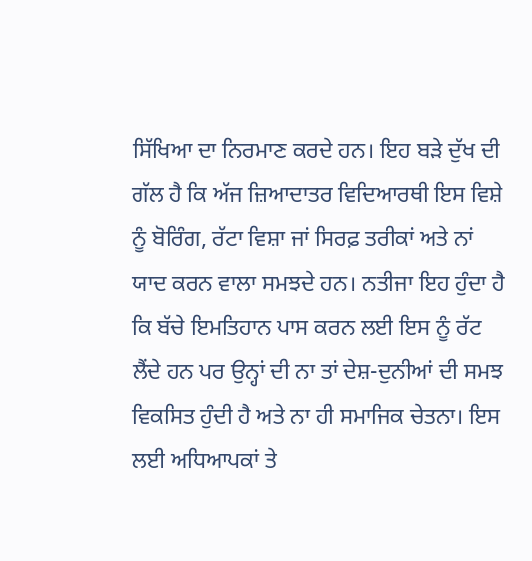ਸਿੱਖਿਆ ਦਾ ਨਿਰਮਾਣ ਕਰਦੇ ਹਨ। ਇਹ ਬੜੇ ਦੁੱਖ ਦੀ ਗੱਲ ਹੈ ਕਿ ਅੱਜ ਜ਼ਿਆਦਾਤਰ ਵਿਦਿਆਰਥੀ ਇਸ ਵਿਸ਼ੇ ਨੂੰ ਬੋਰਿੰਗ, ਰੱਟਾ ਵਿਸ਼ਾ ਜਾਂ ਸਿਰਫ਼ ਤਰੀਕਾਂ ਅਤੇ ਨਾਂ ਯਾਦ ਕਰਨ ਵਾਲਾ ਸਮਝਦੇ ਹਨ। ਨਤੀਜਾ ਇਹ ਹੁੰਦਾ ਹੈ ਕਿ ਬੱਚੇ ਇਮਤਿਹਾਨ ਪਾਸ ਕਰਨ ਲਈ ਇਸ ਨੂੰ ਰੱਟ ਲੈਂਦੇ ਹਨ ਪਰ ਉਨ੍ਹਾਂ ਦੀ ਨਾ ਤਾਂ ਦੇਸ਼-ਦੁਨੀਆਂ ਦੀ ਸਮਝ ਵਿਕਸਿਤ ਹੁੰਦੀ ਹੈ ਅਤੇ ਨਾ ਹੀ ਸਮਾਜਿਕ ਚੇਤਨਾ। ਇਸ ਲਈ ਅਧਿਆਪਕਾਂ ਤੇ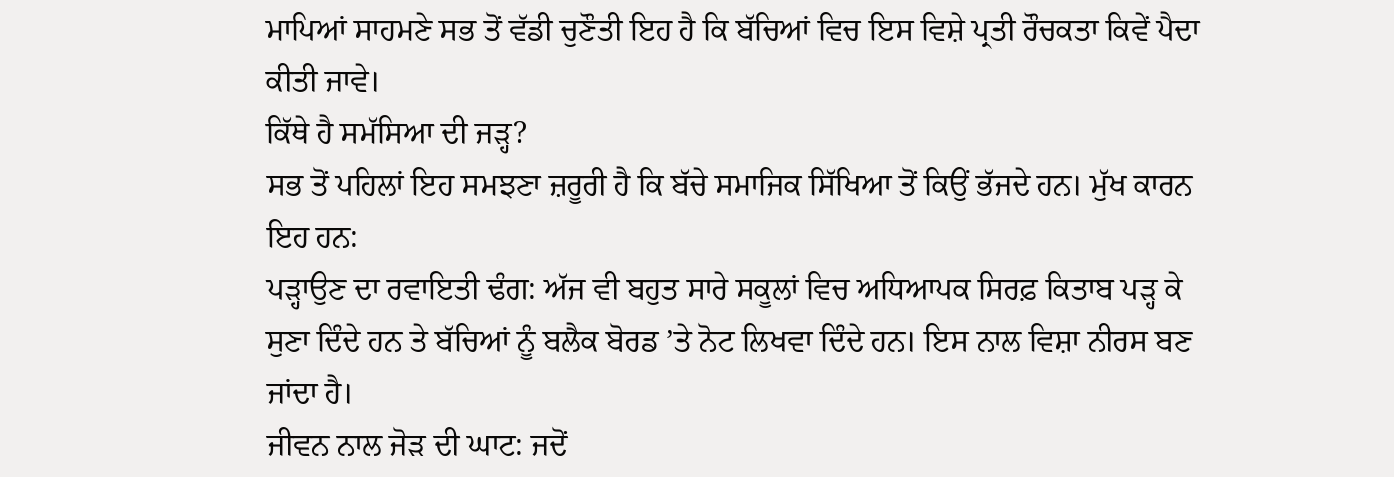ਮਾਪਿਆਂ ਸਾਹਮਣੇ ਸਭ ਤੋਂ ਵੱਡੀ ਚੁਣੌਤੀ ਇਹ ਹੈ ਕਿ ਬੱਚਿਆਂ ਵਿਚ ਇਸ ਵਿਸ਼ੇ ਪ੍ਰਤੀ ਰੌਚਕਤਾ ਕਿਵੇਂ ਪੈਦਾ ਕੀਤੀ ਜਾਵੇ।
ਕਿੱਥੇ ਹੈ ਸਮੱਸਿਆ ਦੀ ਜੜ੍ਹ?
ਸਭ ਤੋਂ ਪਹਿਲਾਂ ਇਹ ਸਮਝਣਾ ਜ਼ਰੂਰੀ ਹੈ ਕਿ ਬੱਚੇ ਸਮਾਜਿਕ ਸਿੱਖਿਆ ਤੋਂ ਕਿਉਂ ਭੱਜਦੇ ਹਨ। ਮੁੱਖ ਕਾਰਨ ਇਹ ਹਨ:
ਪੜ੍ਹਾਉਣ ਦਾ ਰਵਾਇਤੀ ਢੰਗ: ਅੱਜ ਵੀ ਬਹੁਤ ਸਾਰੇ ਸਕੂਲਾਂ ਵਿਚ ਅਧਿਆਪਕ ਸਿਰਫ਼ ਕਿਤਾਬ ਪੜ੍ਹ ਕੇ ਸੁਣਾ ਦਿੰਦੇ ਹਨ ਤੇ ਬੱਚਿਆਂ ਨੂੰ ਬਲੈਕ ਬੋਰਡ ’ਤੇ ਨੋਟ ਲਿਖਵਾ ਦਿੰਦੇ ਹਨ। ਇਸ ਨਾਲ ਵਿਸ਼ਾ ਨੀਰਸ ਬਣ ਜਾਂਦਾ ਹੈ।
ਜੀਵਨ ਨਾਲ ਜੋੜ ਦੀ ਘਾਟ: ਜਦੋਂ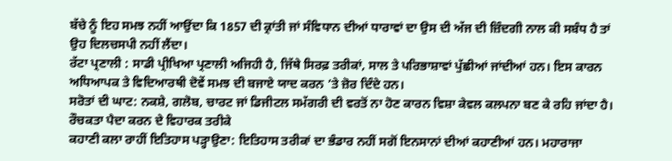ਬੱਚੇ ਨੂੰ ਇਹ ਸਮਝ ਨਹੀਂ ਆਉਂਦਾ ਕਿ 1857 ਦੀ ਕ੍ਰਾਂਤੀ ਜਾਂ ਸੰਵਿਧਾਨ ਦੀਆਂ ਧਾਰਾਵਾਂ ਦਾ ਉਸ ਦੀ ਅੱਜ ਦੀ ਜ਼ਿੰਦਗੀ ਨਾਲ ਕੀ ਸਬੰਧ ਹੈ ਤਾਂ ਉਹ ਦਿਲਚਸਪੀ ਨਹੀਂ ਲੈਂਦਾ।
ਰੱਟਾ ਪ੍ਰਣਾਲੀ : ਸਾਡੀ ਪ੍ਰੀਖਿਆ ਪ੍ਰਣਾਲੀ ਅਜਿਹੀ ਹੈ, ਜਿੱਥੇ ਸਿਰਫ਼ ਤਰੀਕਾਂ, ਸਾਲ ਤੇ ਪਰਿਭਾਸ਼ਾਵਾਂ ਪੁੱਛੀਆਂ ਜਾਂਦੀਆਂ ਹਨ। ਇਸ ਕਾਰਨ ਅਧਿਆਪਕ ਤੇ ਵਿਦਿਆਰਥੀ ਦੋਵੇਂ ਸਮਝ ਦੀ ਬਜਾਏ ਯਾਦ ਕਰਨ ’ਤੇ ਜ਼ੋਰ ਦਿੰਦੇ ਹਨ।
ਸਰੋਤਾਂ ਦੀ ਘਾਟ: ਨਕਸ਼ੇ, ਗਲੋਬ, ਚਾਰਟ ਜਾਂ ਡਿਜੀਟਲ ਸਮੱਗਰੀ ਦੀ ਵਰਤੋਂ ਨਾ ਹੋਣ ਕਾਰਨ ਵਿਸ਼ਾ ਕੇਵਲ ਕਲਪਨਾ ਬਣ ਕੇ ਰਹਿ ਜਾਂਦਾ ਹੈ।
ਰੌਚਕਤਾ ਪੈਦਾ ਕਰਨ ਦੇ ਵਿਹਾਰਕ ਤਰੀਕੇ
ਕਹਾਣੀ ਕਲਾ ਰਾਹੀਂ ਇਤਿਹਾਸ ਪੜ੍ਹਾਉਣਾ: ਇਤਿਹਾਸ ਤਰੀਕਾਂ ਦਾ ਭੰਡਾਰ ਨਹੀਂ ਸਗੋਂ ਇਨਸਾਨਾਂ ਦੀਆਂ ਕਹਾਣੀਆਂ ਹਨ। ਮਹਾਰਾਜਾ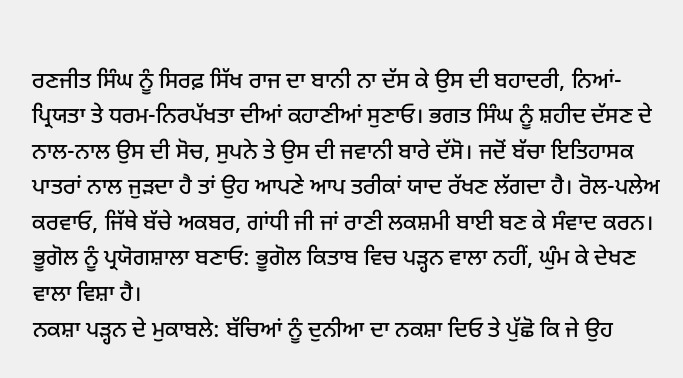ਰਣਜੀਤ ਸਿੰਘ ਨੂੰ ਸਿਰਫ਼ ਸਿੱਖ ਰਾਜ ਦਾ ਬਾਨੀ ਨਾ ਦੱਸ ਕੇ ਉਸ ਦੀ ਬਹਾਦਰੀ, ਨਿਆਂ-ਪ੍ਰਿਯਤਾ ਤੇ ਧਰਮ-ਨਿਰਪੱਖਤਾ ਦੀਆਂ ਕਹਾਣੀਆਂ ਸੁਣਾਓ। ਭਗਤ ਸਿੰਘ ਨੂੰ ਸ਼ਹੀਦ ਦੱਸਣ ਦੇ ਨਾਲ-ਨਾਲ ਉਸ ਦੀ ਸੋਚ, ਸੁਪਨੇ ਤੇ ਉਸ ਦੀ ਜਵਾਨੀ ਬਾਰੇ ਦੱਸੋ। ਜਦੋਂ ਬੱਚਾ ਇਤਿਹਾਸਕ ਪਾਤਰਾਂ ਨਾਲ ਜੁੜਦਾ ਹੈ ਤਾਂ ਉਹ ਆਪਣੇ ਆਪ ਤਰੀਕਾਂ ਯਾਦ ਰੱਖਣ ਲੱਗਦਾ ਹੈ। ਰੋਲ-ਪਲੇਅ ਕਰਵਾਓ, ਜਿੱਥੇ ਬੱਚੇ ਅਕਬਰ, ਗਾਂਧੀ ਜੀ ਜਾਂ ਰਾਣੀ ਲਕਸ਼ਮੀ ਬਾਈ ਬਣ ਕੇ ਸੰਵਾਦ ਕਰਨ।
ਭੂਗੋਲ ਨੂੰ ਪ੍ਰਯੋਗਸ਼ਾਲਾ ਬਣਾਓ: ਭੂਗੋਲ ਕਿਤਾਬ ਵਿਚ ਪੜ੍ਹਨ ਵਾਲਾ ਨਹੀਂ, ਘੁੰਮ ਕੇ ਦੇਖਣ ਵਾਲਾ ਵਿਸ਼ਾ ਹੈ।
ਨਕਸ਼ਾ ਪੜ੍ਹਨ ਦੇ ਮੁਕਾਬਲੇ: ਬੱਚਿਆਂ ਨੂੰ ਦੁਨੀਆ ਦਾ ਨਕਸ਼ਾ ਦਿਓ ਤੇ ਪੁੱਛੋ ਕਿ ਜੇ ਉਹ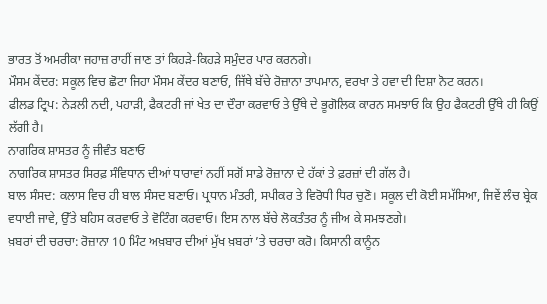ਭਾਰਤ ਤੋਂ ਅਮਰੀਕਾ ਜਹਾਜ਼ ਰਾਹੀਂ ਜਾਣ ਤਾਂ ਕਿਹੜੇ-ਕਿਹੜੇ ਸਮੁੰਦਰ ਪਾਰ ਕਰਨਗੇ।
ਮੌਸਮ ਕੇਂਦਰ: ਸਕੂਲ ਵਿਚ ਛੋਟਾ ਜਿਹਾ ਮੌਸਮ ਕੇਂਦਰ ਬਣਾਓ, ਜਿੱਥੇ ਬੱਚੇ ਰੋਜ਼ਾਨਾ ਤਾਪਮਾਨ, ਵਰਖਾ ਤੇ ਹਵਾ ਦੀ ਦਿਸ਼ਾ ਨੋਟ ਕਰਨ।
ਫੀਲਡ ਟ੍ਰਿਪ: ਨੇੜਲੀ ਨਦੀ, ਪਹਾੜੀ, ਫੈਕਟਰੀ ਜਾਂ ਖੇਤ ਦਾ ਦੌਰਾ ਕਰਵਾਓ ਤੇ ਉੱਥੇ ਦੇ ਭੂਗੋਲਿਕ ਕਾਰਨ ਸਮਝਾਓ ਕਿ ਉਹ ਫੈਕਟਰੀ ਉੱਥੇ ਹੀ ਕਿਉਂ ਲੱਗੀ ਹੈ।
ਨਾਗਰਿਕ ਸ਼ਾਸਤਰ ਨੂੰ ਜੀਵੰਤ ਬਣਾਓ
ਨਾਗਰਿਕ ਸ਼ਾਸਤਰ ਸਿਰਫ਼ ਸੰਵਿਧਾਨ ਦੀਆਂ ਧਾਰਾਵਾਂ ਨਹੀਂ ਸਗੋਂ ਸਾਡੇ ਰੋਜ਼ਾਨਾ ਦੇ ਹੱਕਾਂ ਤੇ ਫ਼ਰਜ਼ਾਂ ਦੀ ਗੱਲ ਹੈ।
ਬਾਲ ਸੰਸਦ: ਕਲਾਸ ਵਿਚ ਹੀ ਬਾਲ ਸੰਸਦ ਬਣਾਓ। ਪ੍ਰਧਾਨ ਮੰਤਰੀ, ਸਪੀਕਰ ਤੇ ਵਿਰੋਧੀ ਧਿਰ ਚੁਣੋ। ਸਕੂਲ ਦੀ ਕੋਈ ਸਮੱਸਿਆ, ਜਿਵੇਂ ਲੰਚ ਬ੍ਰੇਕ ਵਧਾਈ ਜਾਵੇ, ਉੱਤੇ ਬਹਿਸ ਕਰਵਾਓ ਤੇ ਵੋਟਿੰਗ ਕਰਵਾਓ। ਇਸ ਨਾਲ ਬੱਚੇ ਲੋਕਤੰਤਰ ਨੂੰ ਜੀਅ ਕੇ ਸਮਝਣਗੇ।
ਖ਼ਬਰਾਂ ਦੀ ਚਰਚਾ: ਰੋਜ਼ਾਨਾ 10 ਮਿੰਟ ਅਖ਼ਬਾਰ ਦੀਆਂ ਮੁੱਖ ਖ਼ਬਰਾਂ ’ਤੇ ਚਰਚਾ ਕਰੋ। ਕਿਸਾਨੀ ਕਾਨੂੰਨ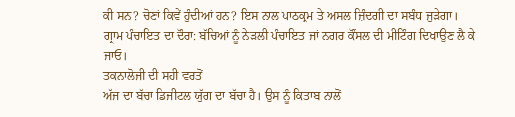ਕੀ ਸਨ? ਚੋਣਾਂ ਕਿਵੇਂ ਹੁੰਦੀਆਂ ਹਨ? ਇਸ ਨਾਲ ਪਾਠਕ੍ਰਮ ਤੇ ਅਸਲ ਜ਼ਿੰਦਗੀ ਦਾ ਸਬੰਧ ਜੁੜੇਗਾ।
ਗ੍ਰਾਮ ਪੰਚਾਇਤ ਦਾ ਦੌਰਾ: ਬੱਚਿਆਂ ਨੂੰ ਨੇੜਲੀ ਪੰਚਾਇਤ ਜਾਂ ਨਗਰ ਕੌਂਸਲ ਦੀ ਮੀਟਿੰਗ ਦਿਖਾਉਣ ਲੈ ਕੇ ਜਾਓ।
ਤਕਨਾਲੋਜੀ ਦੀ ਸਹੀ ਵਰਤੋਂ
ਅੱਜ ਦਾ ਬੱਚਾ ਡਿਜੀਟਲ ਯੁੱਗ ਦਾ ਬੱਚਾ ਹੈ। ਉਸ ਨੂੰ ਕਿਤਾਬ ਨਾਲੋਂ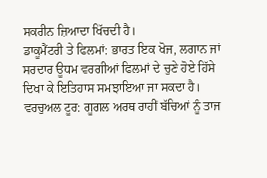ਸਕਰੀਨ ਜ਼ਿਆਦਾ ਖਿੱਚਦੀ ਹੈ।
ਡਾਕੂਮੈਂਟਰੀ ਤੇ ਫਿਲਮਾਂ: ਭਾਰਤ ਇਕ ਖੋਜ, ਲਗਾਨ ਜਾਂ ਸਰਦਾਰ ਊਧਮ ਵਰਗੀਆਂ ਫਿਲਮਾਂ ਦੇ ਚੁਣੇ ਹੋਏ ਹਿੱਸੇ ਦਿਖਾ ਕੇ ਇਤਿਹਾਸ ਸਮਝਾਇਆ ਜਾ ਸਕਦਾ ਹੈ।
ਵਰਚੁਅਲ ਟੂਰ: ਗੂਗਲ ਅਰਥ ਰਾਹੀਂ ਬੱਚਿਆਂ ਨੂੰ ਤਾਜ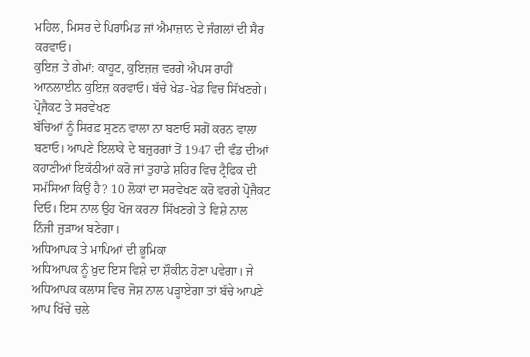ਮਹਿਲ, ਮਿਸਰ ਦੇ ਪਿਰਾਮਿਡ ਜਾਂ ਐਮਾਜ਼ਾਨ ਦੇ ਜੰਗਲਾਂ ਦੀ ਸੈਰ ਕਰਵਾਓ।
ਕੁਇਜ਼ ਤੇ ਗੇਮਾਂ: ਕਾਹੂਟ, ਕੁਇਜ਼ਜ਼ ਵਰਗੇ ਐਪਸ ਰਾਹੀਂ ਆਨਲਾਈਨ ਕੁਇਜ਼ ਕਰਵਾਓ। ਬੱਚੇ ਖੇਡ-ਖੇਡ ਵਿਚ ਸਿੱਖਣਗੇ।
ਪ੍ਰੋਜੈਕਟ ਤੇ ਸਰਵੇਖਣ
ਬੱਚਿਆਂ ਨੂੰ ਸਿਰਫ਼ ਸੁਣਨ ਵਾਲਾ ਨਾ ਬਣਾਓ ਸਗੋਂ ਕਰਨ ਵਾਲਾ ਬਣਾਓ। ਆਪਣੇ ਇਲਾਕੇ ਦੇ ਬਜ਼ੁਰਗਾਂ ਤੋਂ 1947 ਦੀ ਵੰਡ ਦੀਆਂ ਕਹਾਣੀਆਂ ਇਕੱਠੀਆਂ ਕਰੋ ਜਾਂ ਤੁਹਾਡੇ ਸ਼ਹਿਰ ਵਿਚ ਟ੍ਰੈਫਿਕ ਦੀ ਸਮੱਸਿਆ ਕਿਉਂ ਹੈ? 10 ਲੋਕਾਂ ਦਾ ਸਰਵੇਖਣ ਕਰੋ ਵਰਗੇ ਪ੍ਰੋਜੈਕਟ ਦਿਓ। ਇਸ ਨਾਲ ਉਹ ਖੋਜ ਕਰਨਾ ਸਿੱਖਣਗੇ ਤੇ ਵਿਸ਼ੇ ਨਾਲ ਨਿੱਜੀ ਜੁੜਾਅ ਬਣੇਗਾ।
ਅਧਿਆਪਕ ਤੇ ਮਾਪਿਆਂ ਦੀ ਭੂਮਿਕਾ
ਅਧਿਆਪਕ ਨੂੰ ਖ਼ੁਦ ਇਸ ਵਿਸ਼ੇ ਦਾ ਸ਼ੌਕੀਨ ਹੋਣਾ ਪਵੇਗਾ। ਜੇ ਅਧਿਆਪਕ ਕਲਾਸ ਵਿਚ ਜੋਸ਼ ਨਾਲ ਪੜ੍ਹਾਏਗਾ ਤਾਂ ਬੱਚੇ ਆਪਣੇ ਆਪ ਖਿੱਚੇ ਚਲੇ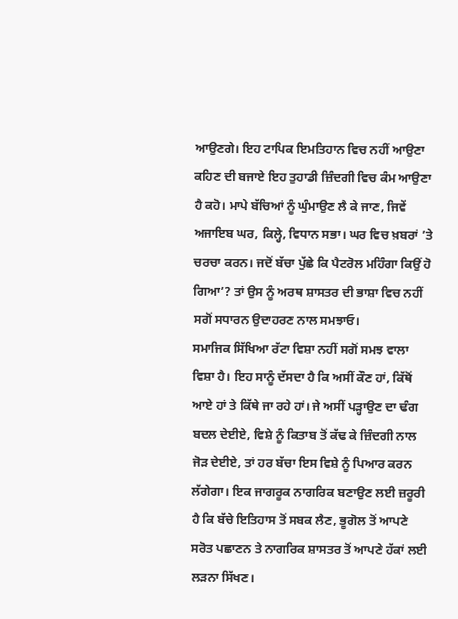ਆਉਣਗੇ। ਇਹ ਟਾਪਿਕ ਇਮਤਿਹਾਨ ਵਿਚ ਨਹੀਂ ਆਉਣਾ ਕਹਿਣ ਦੀ ਬਜਾਏ ਇਹ ਤੁਹਾਡੀ ਜ਼ਿੰਦਗੀ ਵਿਚ ਕੰਮ ਆਉਣਾ ਹੈ ਕਹੋ। ਮਾਪੇ ਬੱਚਿਆਂ ਨੂੰ ਘੁੰਮਾਉਣ ਲੈ ਕੇ ਜਾਣ, ਜਿਵੇਂ ਅਜਾਇਬ ਘਰ, ਕਿਲ੍ਹੇ, ਵਿਧਾਨ ਸਭਾ। ਘਰ ਵਿਚ ਖ਼ਬਰਾਂ ’ਤੇ ਚਰਚਾ ਕਰਨ। ਜਦੋਂ ਬੱਚਾ ਪੁੱਛੇ ਕਿ ਪੈਟਰੋਲ ਮਹਿੰਗਾ ਕਿਉਂ ਹੋ ਗਿਆ’? ਤਾਂ ਉਸ ਨੂੰ ਅਰਥ ਸ਼ਾਸਤਰ ਦੀ ਭਾਸ਼ਾ ਵਿਚ ਨਹੀਂ ਸਗੋਂ ਸਧਾਰਨ ਉਦਾਹਰਣ ਨਾਲ ਸਮਝਾਓ।
ਸਮਾਜਿਕ ਸਿੱਖਿਆ ਰੱਟਾ ਵਿਸ਼ਾ ਨਹੀਂ ਸਗੋਂ ਸਮਝ ਵਾਲਾ ਵਿਸ਼ਾ ਹੈ। ਇਹ ਸਾਨੂੰ ਦੱਸਦਾ ਹੈ ਕਿ ਅਸੀਂ ਕੌਣ ਹਾਂ, ਕਿੱਥੋਂ ਆਏ ਹਾਂ ਤੇ ਕਿੱਥੇ ਜਾ ਰਹੇ ਹਾਂ। ਜੇ ਅਸੀਂ ਪੜ੍ਹਾਉਣ ਦਾ ਢੰਗ ਬਦਲ ਦੇਈਏ, ਵਿਸ਼ੇ ਨੂੰ ਕਿਤਾਬ ਤੋਂ ਕੱਢ ਕੇ ਜ਼ਿੰਦਗੀ ਨਾਲ ਜੋੜ ਦੇਈਏ, ਤਾਂ ਹਰ ਬੱਚਾ ਇਸ ਵਿਸ਼ੇ ਨੂੰ ਪਿਆਰ ਕਰਨ ਲੱਗੇਗਾ। ਇਕ ਜਾਗਰੂਕ ਨਾਗਰਿਕ ਬਣਾਉਣ ਲਈ ਜ਼ਰੂਰੀ ਹੈ ਕਿ ਬੱਚੇ ਇਤਿਹਾਸ ਤੋਂ ਸਬਕ ਲੈਣ, ਭੂਗੋਲ ਤੋਂ ਆਪਣੇ ਸਰੋਤ ਪਛਾਣਨ ਤੇ ਨਾਗਰਿਕ ਸ਼ਾਸਤਰ ਤੋਂ ਆਪਣੇ ਹੱਕਾਂ ਲਈ ਲੜਨਾ ਸਿੱਖਣ।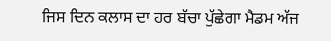ਜਿਸ ਦਿਨ ਕਲਾਸ ਦਾ ਹਰ ਬੱਚਾ ਪੁੱਛੇਗਾ ਮੈਡਮ ਅੱਜ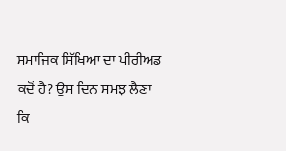ਸਮਾਜਿਕ ਸਿੱਖਿਆ ਦਾ ਪੀਰੀਅਡ ਕਦੋਂ ਹੈ? ਉਸ ਦਿਨ ਸਮਝ ਲੈਣਾ ਕਿ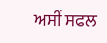ਅਸੀਂ ਸਫਲ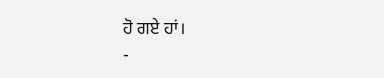ਹੋ ਗਏ ਹਾਂ।
-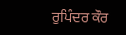ਰੁਪਿੰਦਰ ਕੌਰ